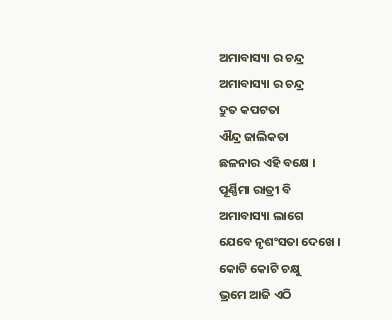ଅମାବାସ୍ୟା ର ଚନ୍ଦ୍ର
ଅମାବାସ୍ୟା ର ଚନ୍ଦ୍ର
ଦ୍ରୁତ କପଟତା
ଐନ୍ଦ୍ର ଜାଲିକତା
ଛଳନାର ଏହି ବକ୍ଷେ ।
ପୂର୍ଣ୍ଣିମା ରାତ୍ରୀ ବି
ଅମାବାସ୍ୟା ଲାଗେ
ଯେବେ ନୃଶଂସତା ଦେଖେ ।
କୋଟି କୋଟି ଚକ୍ଷୁ
ଭ୍ରମେ ଆଜି ଏଠି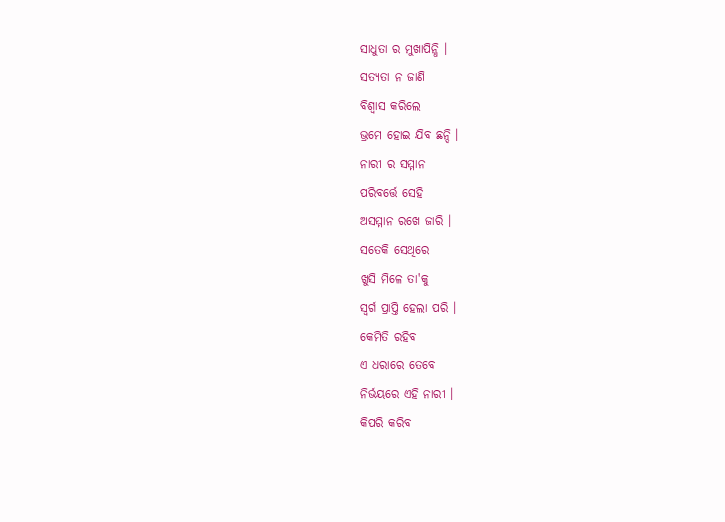ସାଧୁତା ର ମୁଖାପିନ୍ଧି ।
ସତ୍ୟତା ନ ଜାଣି
ବିଶ୍ୱାସ କରିଲେ
ଭ୍ରମେ ହୋଇ ଯିବ ଛନ୍ଦି ।
ନାରୀ ର ସମ୍ମାନ
ପରିବର୍ତ୍ତେ ସେହି
ଅସମ୍ମାନ ରଖେ ଜାରି ।
ସତେକି ସେଥିରେ
ଖୁସି ମିଳେ ତା'କୁ
ସ୍ବର୍ଗ ପ୍ରାପ୍ତି ହେଲା ପରି ।
କେମିତି ରହିବ
ଏ ଧରାରେ ତେବେ
ନିର୍ଭୟରେ ଏହି ନାରୀ ।
କିପରି କରିବ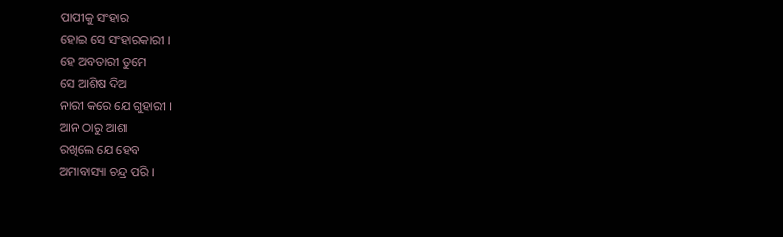ପାପୀକୁ ସଂହାର
ହୋଇ ସେ ସଂହାରକାରୀ ।
ହେ ଅବତାରୀ ତୁମେ
ସେ ଆଶିଷ ଦିଅ
ନାରୀ କରେ ଯେ ଗୁହାରୀ ।
ଆନ ଠାରୁ ଆଶା
ରଖିଲେ ଯେ ହେବ
ଅମାବାସ୍ୟା ଚନ୍ଦ୍ର ପରି ।